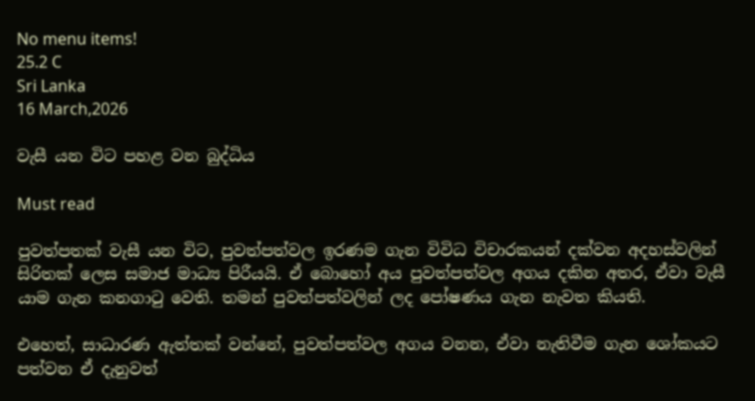No menu items!
25.2 C
Sri Lanka
16 March,2026

වැසී යන විට පහළ වන බුද්ධිය

Must read

පුවත්පතක් වැසී යන විට, පුවත්පත්වල ඉරණම ගැන විවිධ විචාරකයන් දක්වන අදහස්වලින් සිරිතක් ලෙස සමාජ මාධ්‍ය පිරීයයි. ඒ බොහෝ අය පුවත්පත්වල අගය දකින අතර, ඒවා වැසී යාම ගැන කනගාටු වෙති. තමන් පුවත්පත්වලින් ලද පෝෂණය ගැන නැවත කියති.

එහෙත්, සාධාරණ ඇත්තක් වන්නේ, පුවත්පත්වල අගය වනන, ඒවා නැතිවීම ගැන ශෝකයට පත්වන ඒ දැනුවත්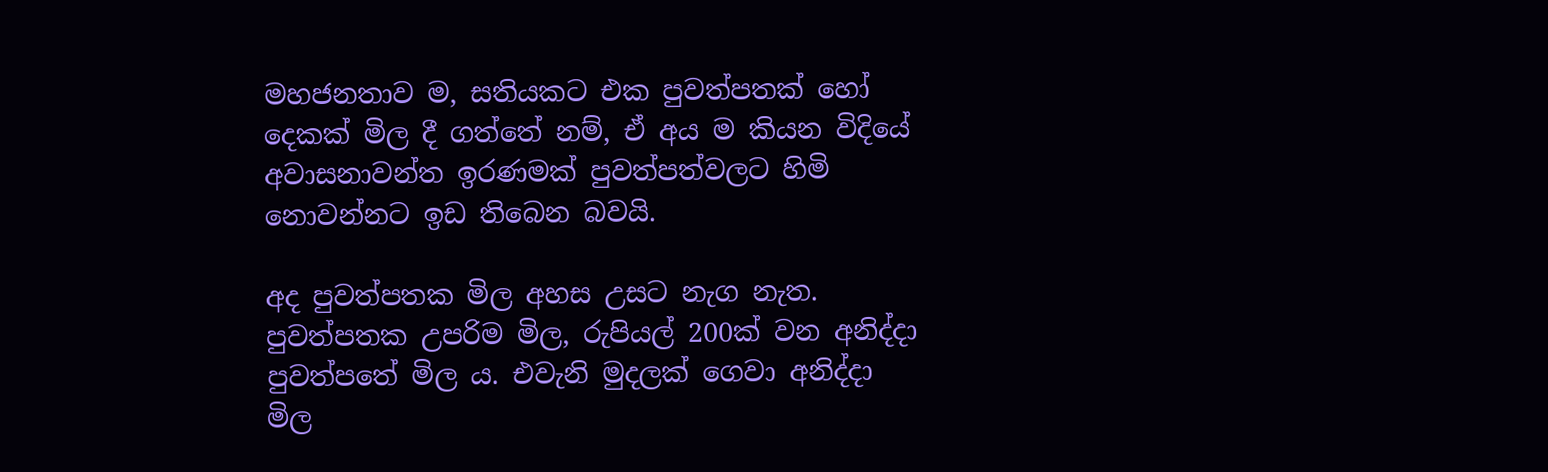මහජනතාව ම, සතියකට එක පුවත්පතක් හෝ දෙකක් මිල දී ගත්තේ නම්, ඒ අය ම කියන විදියේ අවාසනාවන්ත ඉරණමක් පුවත්පත්වලට හිමි නොවන්නට ඉඩ තිබෙන බවයි.

අද පුවත්පතක මිල අහස උසට නැග නැත. පුවත්පතක උපරිම මිල, රුපියල් 200ක් වන අනිද්දා පුවත්පතේ මිල ය. එවැනි මුදලක් ගෙවා අනිද්දා මිල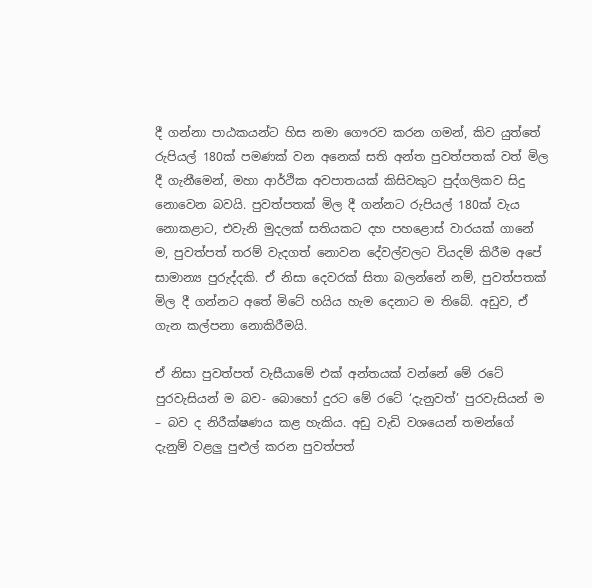දී ගන්නා පාඨකයන්ට හිස නමා ගෞරව කරන ගමන්, කිව යුත්තේ රුපියල් 180ක් පමණක් වන අනෙක් සති අන්ත පුවත්පතක් වත් මිල දී ගැනීමෙන්, මහා ආර්ථික අවපාතයක් කිසිවකුට පුද්ගලිකව සිදු නොවෙන බවයි. පුවත්පතක් මිල දී ගන්නට රුපියල් 180ක් වැය නොකළාට, එවැනි මුදලක් සතියකට දහ පහළොස් වාරයක් ගානේ ම, පුවත්පත් තරම් වැදගත් නොවන දේවල්වලට වියදම් කිරීම අපේ සාමාන්‍ය පුරුද්දකි. ඒ නිසා දෙවරක් සිතා බලන්නේ නම්, පුවත්පතක් මිල දී ගන්නට අතේ මිටේ හයිය හැම දෙනාට ම තිබේ. අඩුව, ඒ ගැන කල්පනා නොකිරීමයි.

ඒ නිසා පුවත්පත් වැසීයාමේ එක් අන්තයක් වන්නේ මේ රටේ පුරවැසියන් ම බව- බොහෝ දුරට මේ රටේ ‘දැනුවත්’ පුරවැසියන් ම – බව ද නිරීක්ෂණය කළ හැකිය. අඩු වැඩි වශයෙන් තමන්ගේ දැනුම් වළලු පුළුල් කරන පුවත්පත්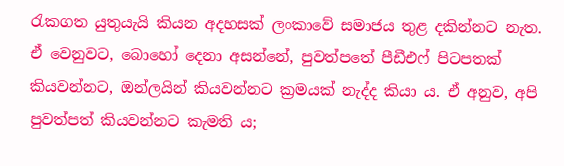රැකගත යුතුයැයි කියන අදහසක් ලංකාවේ සමාජය තුළ දකින්නට නැත. ඒ වෙනුවට, බොහෝ දෙනා අසන්නේ, පුවත්පතේ පීඩීඑෆ් පිටපතක් කියවන්නට, ඔන්ලයින් කියවන්නට ක්‍රමයක් නැද්ද කියා ය. ඒ අනුව, අපි පුවත්පත් කියවන්නට කැමති ය;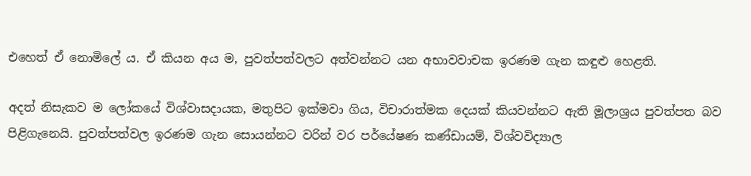එහෙත් ඒ නොමිලේ ය. ඒ කියන අය ම, පුවත්පත්වලට අත්වන්නට යන අභාවවාචක ඉරණම ගැන කඳුළු හෙළති.

අදත් නිසැකව ම ලෝකයේ විශ්වාසදායක, මතුපිට ඉක්මවා ගිය, විචාරාත්මක දෙයක් කියවන්නට ඇති මූලාශ්‍රය පුවත්පත බව පිළිගැනෙයි. පුවත්පත්වල ඉරණම ගැන සොයන්නට වරින් වර පර්යේෂණ කණ්ඩායම්, විශ්වවිද්‍යාල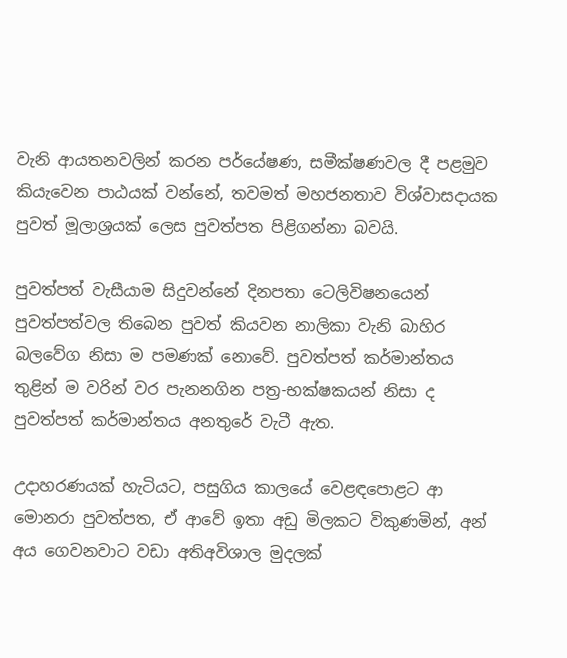වැනි ආයතනවලින් කරන පර්යේෂණ, සමීක්ෂණවල දී පළමුව කියැවෙන පාඨයක් වන්නේ, තවමත් මහජනතාව විශ්වාසදායක පුවත් මූලාශ්‍රයක් ලෙස පුවත්පත පිළිගන්නා බවයි.

පුවත්පත් වැසීයාම සිදුවන්නේ දිනපතා ටෙලිවිෂනයෙන් පුවත්පත්වල තිබෙන පුවත් කියවන නාලිකා වැනි බාහිර බලවේග නිසා ම පමණක් නොවේ. පුවත්පත් කර්මාන්තය තුළින් ම වරින් වර පැනනගින පත්‍ර-භක්ෂකයන් නිසා ද පුවත්පත් කර්මාන්තය අනතුරේ වැටී ඇත.

උදාහරණයක් හැටියට, පසුගිය කාලයේ වෙළඳපොළට ආ මොනරා පුවත්පත, ඒ ආවේ ඉතා අඩු මිලකට විකුණමින්, අන් අය ගෙවනවාට වඩා අතිඅවිශාල මුදලක්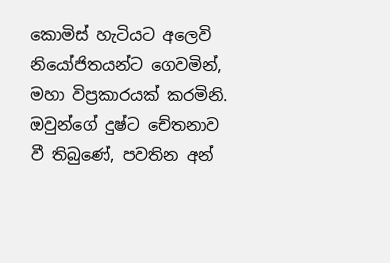කොමිස් හැටියට අලෙවි නියෝජිතයන්ට ගෙවමින්, මහා විප්‍රකාරයක් කරමිනි. ඔවුන්ගේ දුෂ්ට චේතනාව වී තිබුණේ, පවතින අන්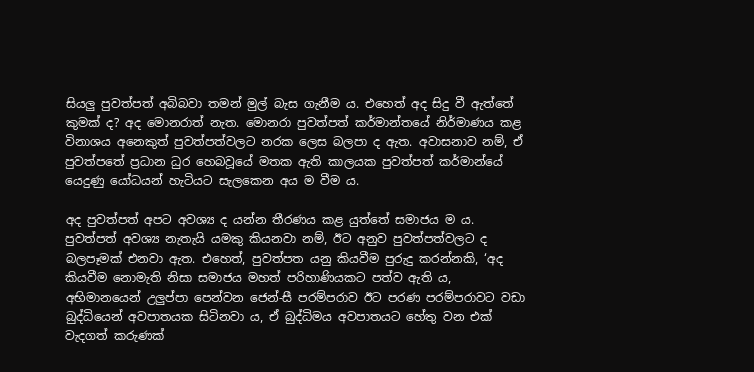සියලු පුවත්පත් අබිබවා තමන් මුල් බැස ගැනීම ය. එහෙත් අද සිදු වී ඇත්තේ කුමක් ද? අද මොනරාත් නැත. මොනරා පුවත්පත් කර්මාන්තයේ නිර්මාණය කළ විනාශය අනෙකුත් පුවත්පත්වලට නරක ලෙස බලපා ද ඇත. අවාසනාව නම්, ඒ පුවත්පතේ ප්‍රධාන ධුර හෙබවූයේ මතක ඇති කාලයක පුවත්පත් කර්මාන්යේ යෙදුණු යෝධයන් හැටියට සැලකෙන අය ම වීම ය.

අද පුවත්පත් අපට අවශ්‍ය ද යන්න තීරණය කළ යුත්තේ සමාජය ම ය. පුවත්පත් අවශ්‍ය නැතැයි යමකු කියනවා නම්, ඊට අනුව පුවත්පත්වලට ද බලපෑමක් එනවා ඇත. එහෙත්, පුවත්පත යනු කියවීම පුරුදු කරන්නකි, ‘අද කියවීම නොමැති නිසා සමාජය මහත් පරිහාණියකට පත්ව ඇති ය, අභිමානයෙන් උලුප්පා පෙන්වන ජෙන්-සී පරම්පරාව ඊට පරණ පරම්පරාවට වඩා බුද්ධියෙන් අවපාතයක සිටිනවා ය, ඒ බුද්ධිමය අවපාතයට හේතු වන එක් වැදගත් කරුණක්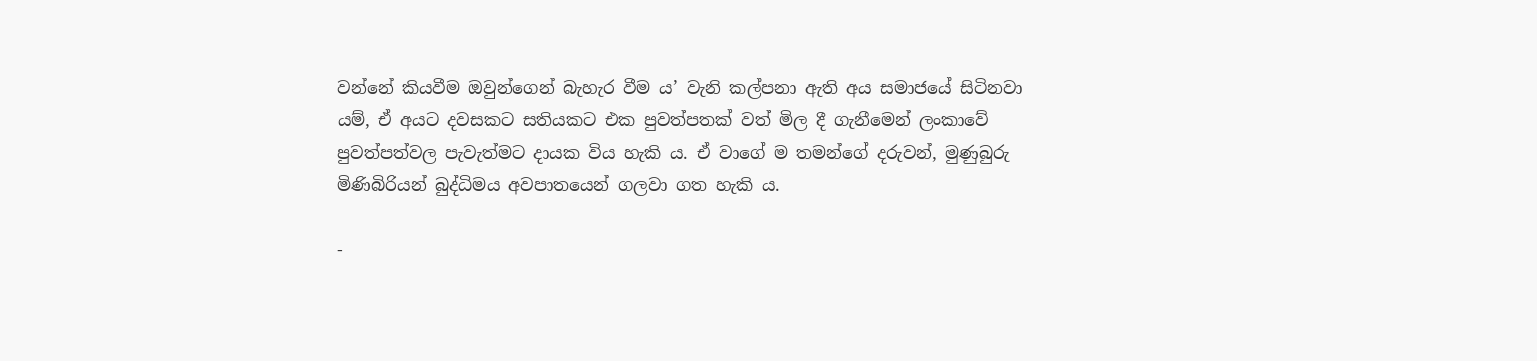වන්නේ කියවීම ඔවුන්ගෙන් බැහැර වීම ය’ වැනි කල්පනා ඇති අය සමාජයේ සිටිනවා යම්, ඒ අයට දවසකට සතියකට එක පුවත්පතක් වත් මිල දී ගැනීමෙන් ලංකාවේ පුවත්පත්වල පැවැත්මට දායක විය හැකි ය. ඒ වාගේ ම තමන්ගේ දරුවන්, මුණුබුරු මිණිබිරියන් බුද්ධිමය අවපාතයෙන් ගලවා ගත හැකි ය.

-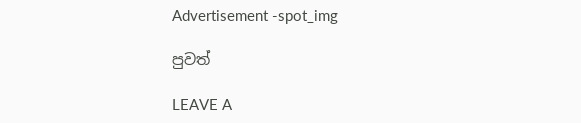Advertisement -spot_img

පුවත්

LEAVE A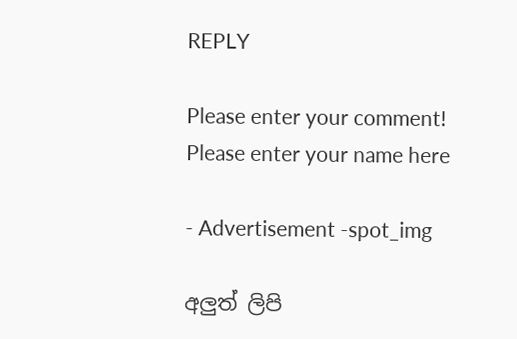REPLY

Please enter your comment!
Please enter your name here

- Advertisement -spot_img

අලුත් ලිපි